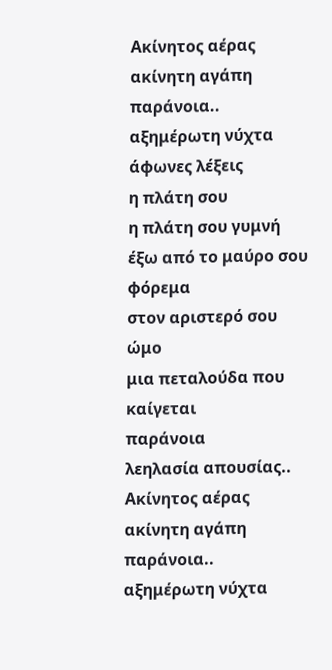Ακίνητος αέρας
ακίνητη αγάπη
παράνοια..
αξημέρωτη νύχτα
άφωνες λέξεις
η πλάτη σου
η πλάτη σου γυμνή
έξω από το μαύρο σου φόρεμα
στον αριστερό σου ώμο
μια πεταλούδα που καίγεται
παράνοια
λεηλασία απουσίας..
Ακίνητος αέρας
ακίνητη αγάπη
παράνοια..
αξημέρωτη νύχτα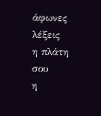άφωνες λέξεις
η πλάτη σου
η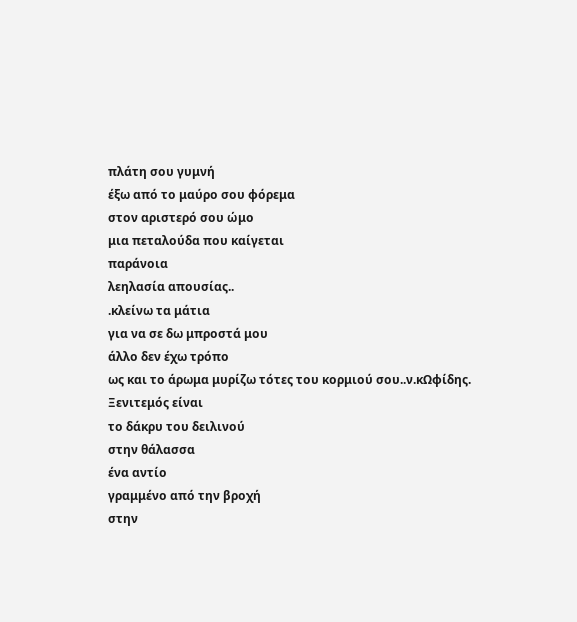πλάτη σου γυμνή
έξω από το μαύρο σου φόρεμα
στον αριστερό σου ώμο
μια πεταλούδα που καίγεται
παράνοια
λεηλασία απουσίας..
.κλείνω τα μάτια
για να σε δω μπροστά μου
άλλο δεν έχω τρόπο
ως και το άρωμα μυρίζω τότες του κορμιού σου..ν.κΩφίδης.
Ξενιτεμός είναι
το δάκρυ του δειλινού
στην θάλασσα
ένα αντίο
γραμμένο από την βροχή
στην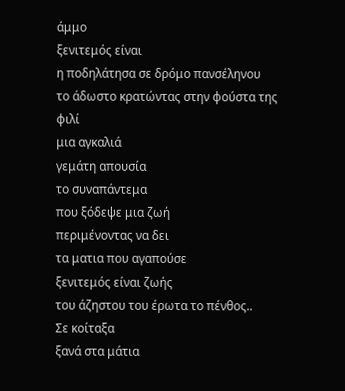άμμο
ξενιτεμός είναι
η ποδηλάτησα σε δρόμο πανσέληνου
το άδωστο κρατώντας στην φούστα της
φιλί
μια αγκαλιά
γεμάτη απουσία
το συναπάντεμα
που ξόδεψε μια ζωή
περιμένοντας να δει
τα ματια που αγαπούσε
ξενιτεμός είναι ζωής
του άζηστου του έρωτα το πένθος..
Σε κοίταξα
ξανά στα μάτια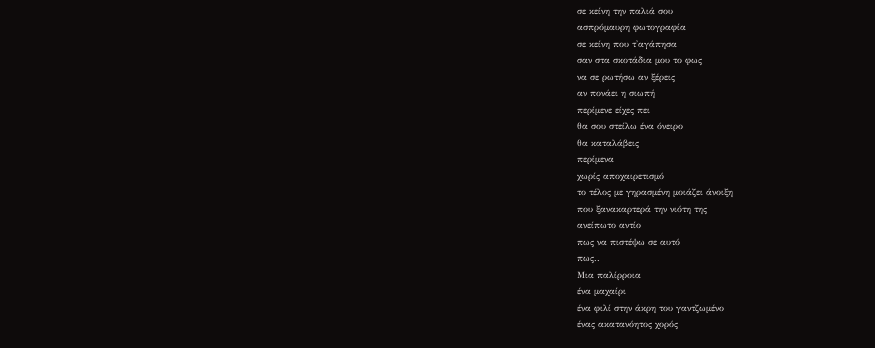σε κείνη την παλιά σου
ασπρόμαυρη φωτογραφία
σε κείνη που τ'αγάπησα
σαν στα σκοτάδια μου το φως
να σε ρωτήσω αν ξέρεις
αν πονάει η σιωπή
περίμενε είχες πει
θα σου στείλω ένα όνειρο
θα καταλάβεις
περίμενα
χωρίς αποχαιρετισμό
το τέλος με γηρασμένη μοιάζει άνοιξη
που ξανακαρτερά την νιότη της
ανείπωτο αντίο
πως να πιστέψω σε αυτό
πως..
Μια παλίρροια
ένα μαχαίρι
ένα φιλί στην άκρη του γαντζωμένο
ένας ακατανόητος χορός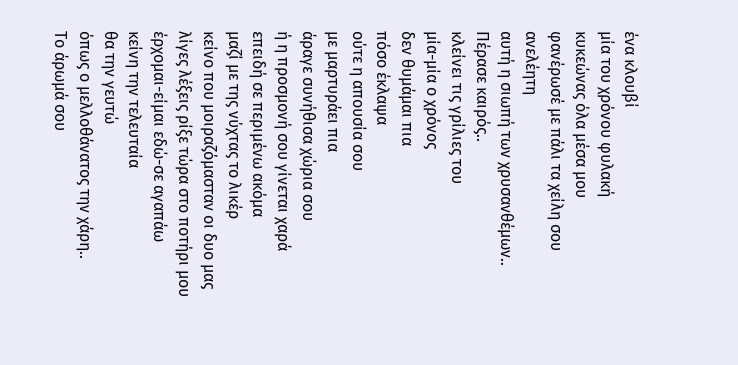ένα κλουβί
μία του χρόνου φυλακή
κυκεώνας όλα μέσα μου
φανέρωσέ με πάλι τα χείλη σου
ανελέητη
αυτή η σιωπή των χρυσανθέμων..
Πέρασε καιρός..
κλείνει τις γρίλιες του
μία-μία ο χρόνος
δεν θυμάμαι πια
πόσο έκλαψα
ούτε η απουσία σου
με μαρτυράει πια
άραγε συνήθισα χώρια σου
ή η προσμονή σου γίνεται χαρά
επειδή σε περιμένω ακόμα
μαζί με της νύχτας το λικέρ
κείνο που μοιραζόμασταν οι δυο μας
λίγες λέξεις ρίξε τώρα στο ποτήρι μου
έρχομαι-είμαι εδώ-σε αγαπάω
κείνη την τελευταία
θα την γευτώ
όπως ο μελλοθάνατος την χάρη..
Το άρωμά σου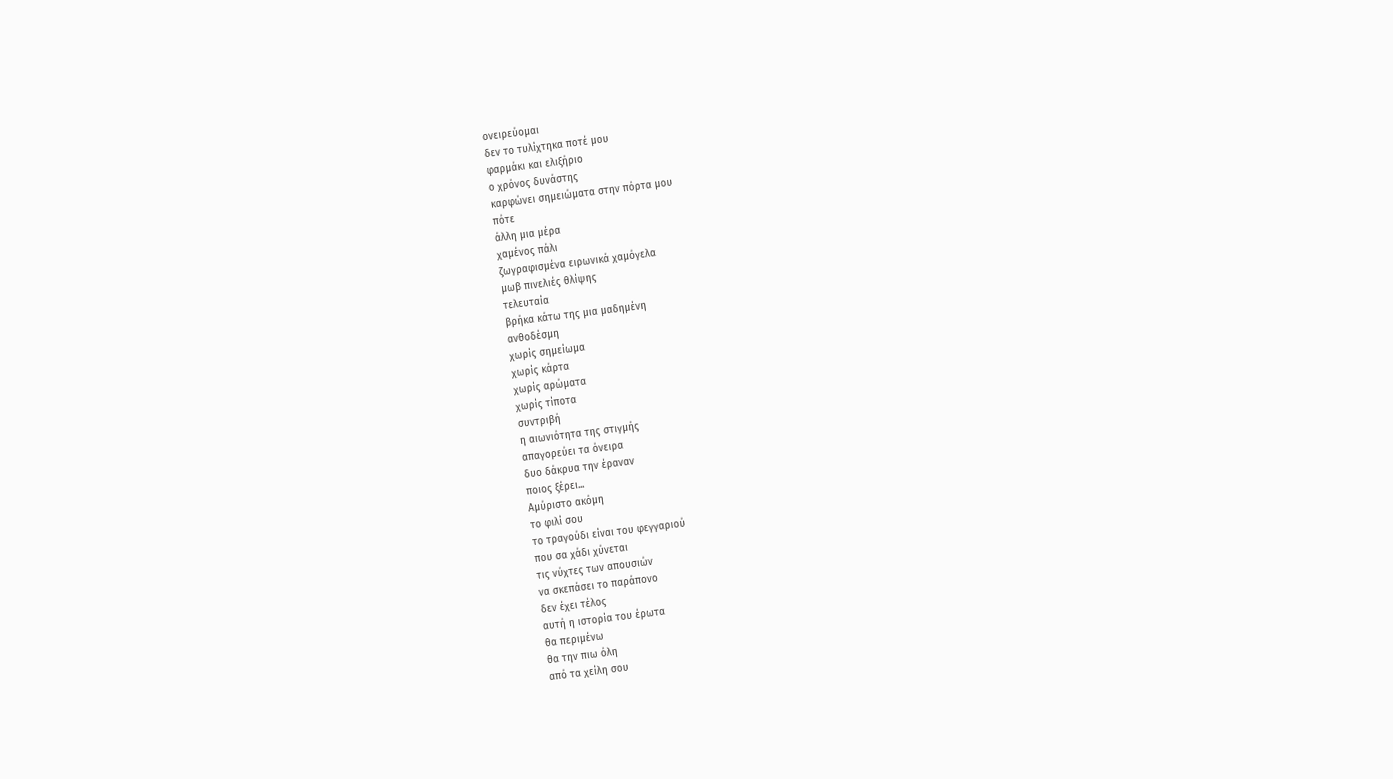ονειρεύομαι
δεν το τυλίχτηκα ποτέ μου
φαρμάκι και ελιξήριο
ο χρόνος δυνάστης
καρφώνει σημειώματα στην πόρτα μου
πότε
άλλη μια μέρα
χαμένος πάλι
ζωγραφισμένα ειρωνικά χαμόγελα
μωβ πινελιές θλίψης
τελευταία
βρήκα κάτω της μια μαδημένη
ανθοδέσμη
χωρίς σημείωμα
χωρίς κάρτα
χωρίς αρώματα
χωρίς τίποτα
συντριβή
η αιωνιότητα της στιγμής
απαγορεύει τα όνειρα
δυο δάκρυα την έραναν
ποιος ξέρει...
Αμύριστο ακόμη
το φιλί σου
το τραγούδι είναι του φεγγαριού
που σα χάδι χύνεται
τις νύχτες των απουσιών
να σκεπάσει το παράπονο
δεν έχει τέλος
αυτή η ιστορία του έρωτα
θα περιμένω
θα την πιω όλη
από τα χείλη σου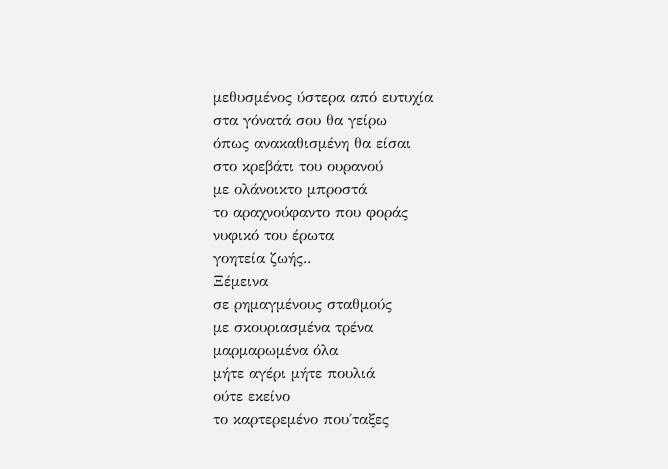μεθυσμένος ύστερα από ευτυχία
στα γόνατά σου θα γείρω
όπως ανακαθισμένη θα είσαι
στο κρεβάτι του ουρανού
με ολάνοικτο μπροστά
το αραχνούφαντο που φοράς
νυφικό του έρωτα
γοητεία ζωής..
Ξέμεινα
σε ρημαγμένους σταθμούς
με σκουριασμένα τρένα
μαρμαρωμένα όλα
μήτε αγέρι μήτε πουλιά
ούτε εκείνο
το καρτερεμένο που΄ταξες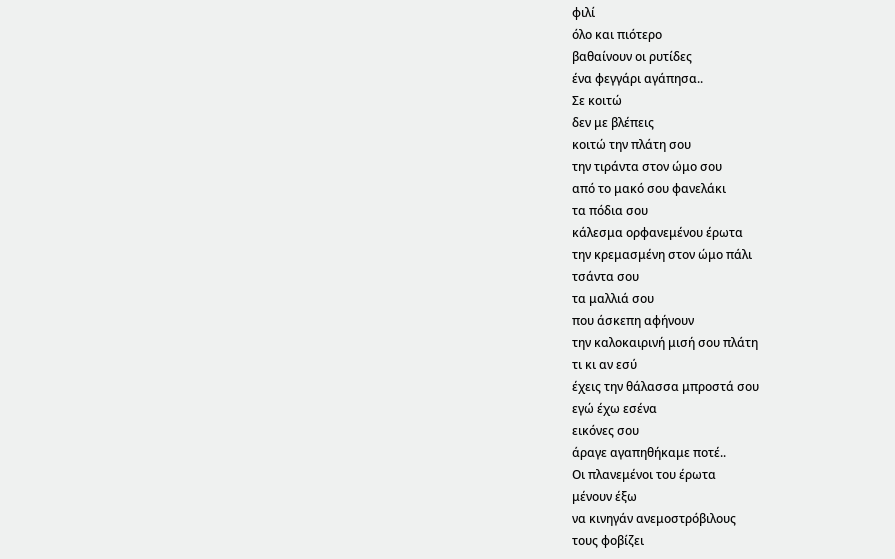φιλί
όλο και πιότερο
βαθαίνουν οι ρυτίδες
ένα φεγγάρι αγάπησα..
Σε κοιτώ
δεν με βλέπεις
κοιτώ την πλάτη σου
την τιράντα στον ώμο σου
από το μακό σου φανελάκι
τα πόδια σου
κάλεσμα ορφανεμένου έρωτα
την κρεμασμένη στον ώμο πάλι
τσάντα σου
τα μαλλιά σου
που άσκεπη αφήνουν
την καλοκαιρινή μισή σου πλάτη
τι κι αν εσύ
έχεις την θάλασσα μπροστά σου
εγώ έχω εσένα
εικόνες σου
άραγε αγαπηθήκαμε ποτέ..
Οι πλανεμένοι του έρωτα
μένουν έξω
να κινηγάν ανεμοστρόβιλους
τους φοβίζει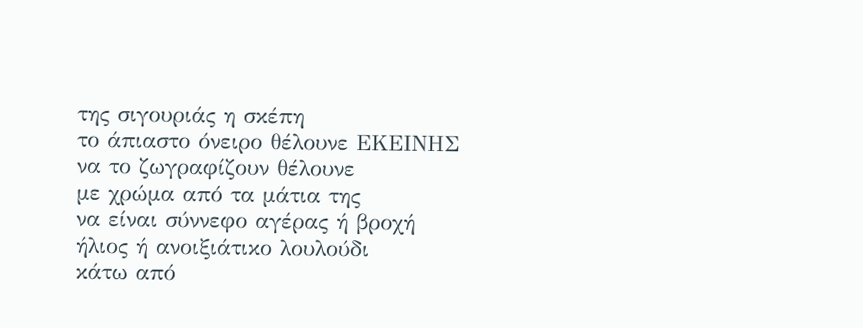της σιγουριάς η σκέπη
το άπιαστο όνειρο θέλουνε ΕΚΕΙΝΗΣ
να το ζωγραφίζουν θέλουνε
με χρώμα από τα μάτια της
να είναι σύννεφο αγέρας ή βροχή
ήλιος ή ανοιξιάτικο λουλούδι
κάτω από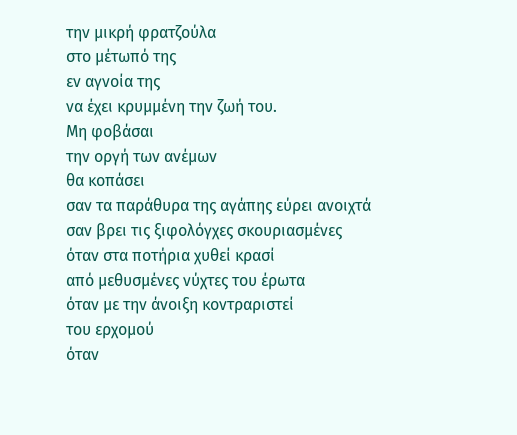την μικρή φρατζούλα
στο μέτωπό της
εν αγνοία της
να έχει κρυμμένη την ζωή του.
Μη φοβάσαι
την οργή των ανέμων
θα κοπάσει
σαν τα παράθυρα της αγάπης εύρει ανοιχτά
σαν βρει τις ξιφολόγχες σκουριασμένες
όταν στα ποτήρια χυθεί κρασί
από μεθυσμένες νύχτες του έρωτα
όταν με την άνοιξη κοντραριστεί
του ερχομού
όταν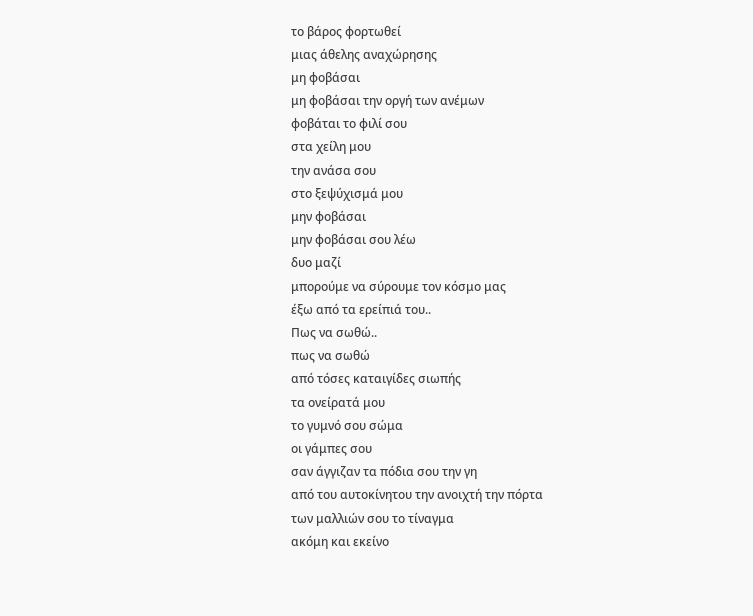το βάρος φορτωθεί
μιας άθελης αναχώρησης
μη φοβάσαι
μη φοβάσαι την οργή των ανέμων
φοβάται το φιλί σου
στα χείλη μου
την ανάσα σου
στο ξεψύχισμά μου
μην φοβάσαι
μην φοβάσαι σου λέω
δυο μαζί
μπορούμε να σύρουμε τον κόσμο μας
έξω από τα ερείπιά του..
Πως να σωθώ..
πως να σωθώ
από τόσες καταιγίδες σιωπής
τα ονείρατά μου
το γυμνό σου σώμα
οι γάμπες σου
σαν άγγιζαν τα πόδια σου την γη
από του αυτοκίνητου την ανοιχτή την πόρτα
των μαλλιών σου το τίναγμα
ακόμη και εκείνο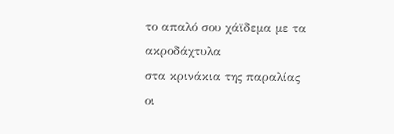το απαλό σου χάϊδεμα με τα ακροδάχτυλα
στα κρινάκια της παραλίας
οι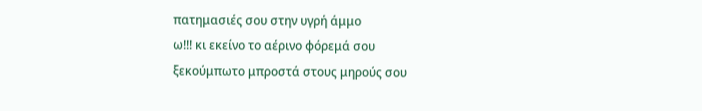πατημασιές σου στην υγρή άμμο
ω!!! κι εκείνο το αέρινο φόρεμά σου
ξεκούμπωτο μπροστά στους μηρούς σου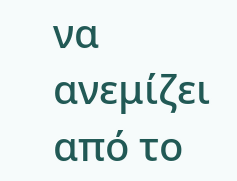να ανεμίζει από το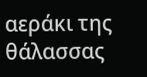αεράκι της θάλασσας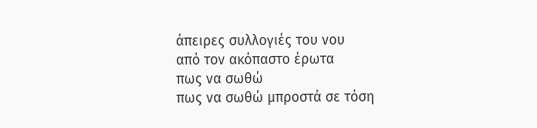άπειρες συλλογιές του νου
από τον ακόπαστο έρωτα
πως να σωθώ
πως να σωθώ μπροστά σε τόση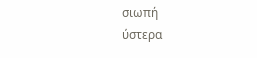σιωπή
ύστερα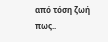από τόση ζωή
πως..